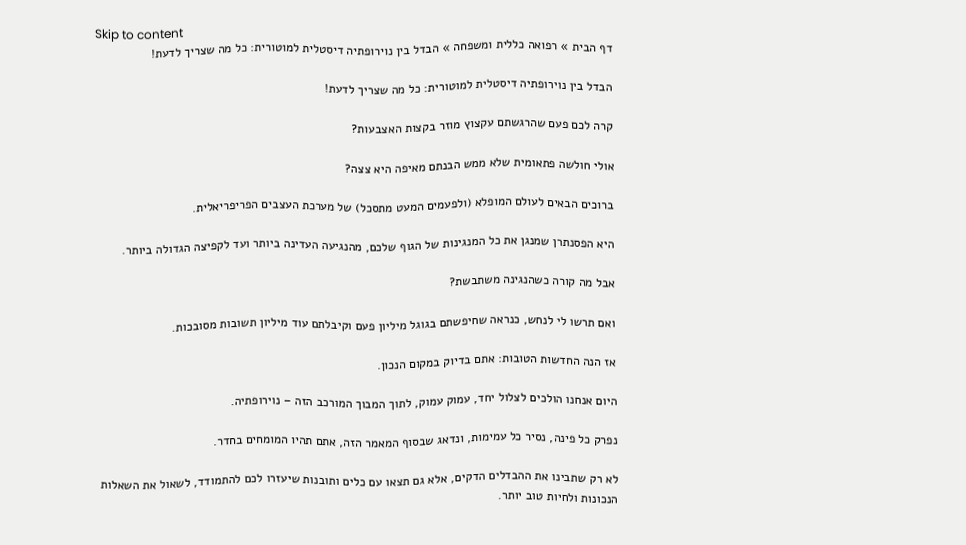Skip to content
דף הבית » רפואה כללית ומשפחה » הבדל בין נוירופתיה דיסטלית למוטורית: כל מה שצריך לדעת!

הבדל בין נוירופתיה דיסטלית למוטורית: כל מה שצריך לדעת!

קרה לכם פעם שהרגשתם עקצוץ מוזר בקצות האצבעות?

אולי חולשה פתאומית שלא ממש הבנתם מאיפה היא צצה?

ברוכים הבאים לעולם המופלא (ולפעמים המעט מתסכל) של מערכת העצבים הפריפריאלית.

היא הפסנתרן שמנגן את כל המנגינות של הגוף שלכם, מהנגיעה העדינה ביותר ועד לקפיצה הגדולה ביותר.

אבל מה קורה כשהנגינה משתבשת?

ואם תרשו לי לנחש, כנראה שחיפשתם בגוגל מיליון פעם וקיבלתם עוד מיליון תשובות מסובכות.

אז הנה החדשות הטובות: אתם בדיוק במקום הנכון.

היום אנחנו הולכים לצלול יחד, עמוק עמוק, לתוך המבוך המורכב הזה – נוירופתיה.

נפרק כל פינה, נסיר כל עמימות, ונדאג שבסוף המאמר הזה, אתם תהיו המומחים בחדר.

לא רק שתבינו את ההבדלים הדקים, אלא גם תצאו עם כלים ותובנות שיעזרו לכם להתמודד, לשאול את השאלות הנכונות ולחיות טוב יותר.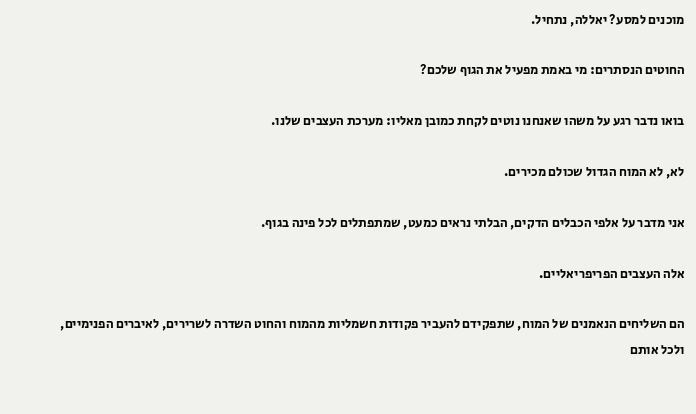מוכנים למסע? יאללה, נתחיל.

החוטים הנסתרים: מי באמת מפעיל את הגוף שלכם?

בואו נדבר רגע על משהו שאנחנו נוטים לקחת כמובן מאליו: מערכת העצבים שלנו.

לא, לא המוח הגדול שכולם מכירים.

אני מדבר על אלפי הכבלים הדקים, הבלתי נראים כמעט, שמתפתלים לכל פינה בגוף.

אלה העצבים הפריפריאליים.

הם השליחים הנאמנים של המוח, שתפקידם להעביר פקודות חשמליות מהמוח והחוט השדרה לשרירים, לאיברים הפנימיים, ולכל אותם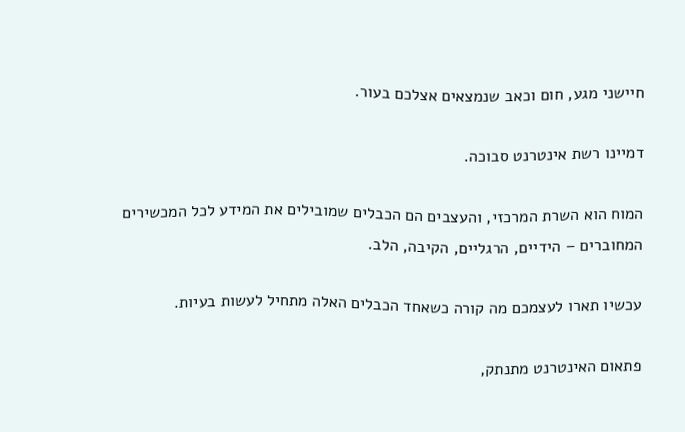חיישני מגע, חום וכאב שנמצאים אצלכם בעור.

דמיינו רשת אינטרנט סבוכה.

המוח הוא השרת המרכזי, והעצבים הם הכבלים שמובילים את המידע לכל המכשירים המחוברים – הידיים, הרגליים, הקיבה, הלב.

עכשיו תארו לעצמכם מה קורה כשאחד הכבלים האלה מתחיל לעשות בעיות.

פתאום האינטרנט מתנתק,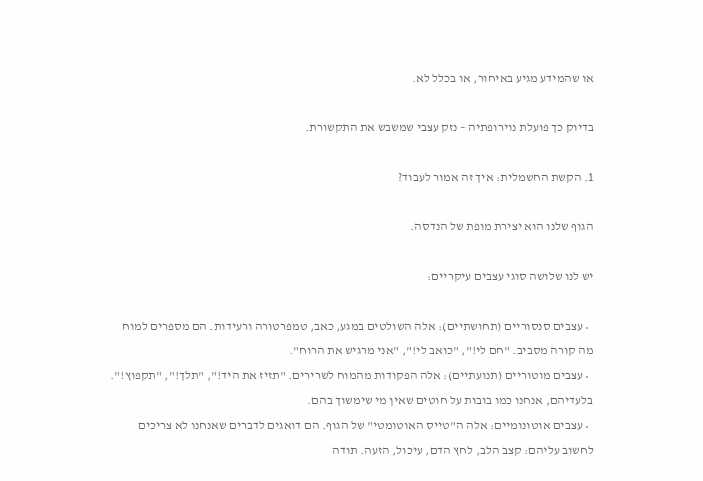או שהמידע מגיע באיחור, או בכלל לא.

בדיוק כך פועלת נוירופתיה – נזק עצבי שמשבש את התקשורת.

1. הקשת החשמלית: איך זה אמור לעבוד?

הגוף שלנו הוא יצירת מופת של הנדסה.

יש לנו שלושה סוגי עצבים עיקריים:

  • עצבים סנסוריים (תחושתיים): אלה השולטים במגע, כאב, טמפרטורה ורעידות. הם מספרים למוח מה קורה מסביב. "חם לי!", "כואב לי!", "אני מרגיש את הרוח".
  • עצבים מוטוריים (תנועתיים): אלה הפקודות מהמוח לשרירים. "תזיז את היד!", "תלך!", "תקפוץ!". בלעדיהם, אנחנו כמו בובות על חוטים שאין מי שימשוך בהם.
  • עצבים אוטונומיים: אלה ה"טייס האוטומטי" של הגוף. הם דואגים לדברים שאנחנו לא צריכים לחשוב עליהם: קצב הלב, לחץ הדם, עיכול, הזעה. תודה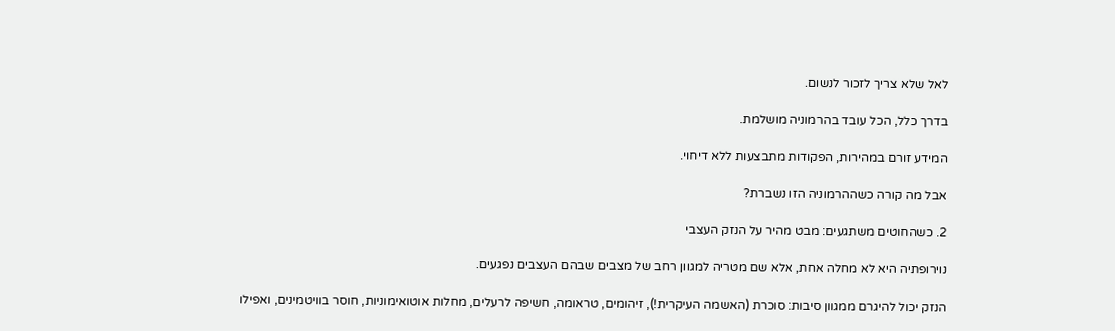לאל שלא צריך לזכור לנשום.

בדרך כלל, הכל עובד בהרמוניה מושלמת.

המידע זורם במהירות, הפקודות מתבצעות ללא דיחוי.

אבל מה קורה כשההרמוניה הזו נשברת?

2. כשהחוטים משתגעים: מבט מהיר על הנזק העצבי

נוירופתיה היא לא מחלה אחת, אלא שם מטריה למגוון רחב של מצבים שבהם העצבים נפגעים.

הנזק יכול להיגרם ממגוון סיבות: סוכרת (האשמה העיקרית!), זיהומים, טראומה, חשיפה לרעלים, מחלות אוטואימוניות, חוסר בוויטמינים, ואפילו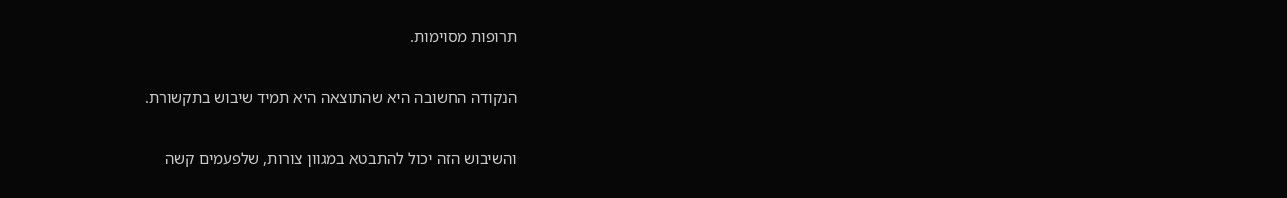תרופות מסוימות.

הנקודה החשובה היא שהתוצאה היא תמיד שיבוש בתקשורת.

והשיבוש הזה יכול להתבטא במגוון צורות, שלפעמים קשה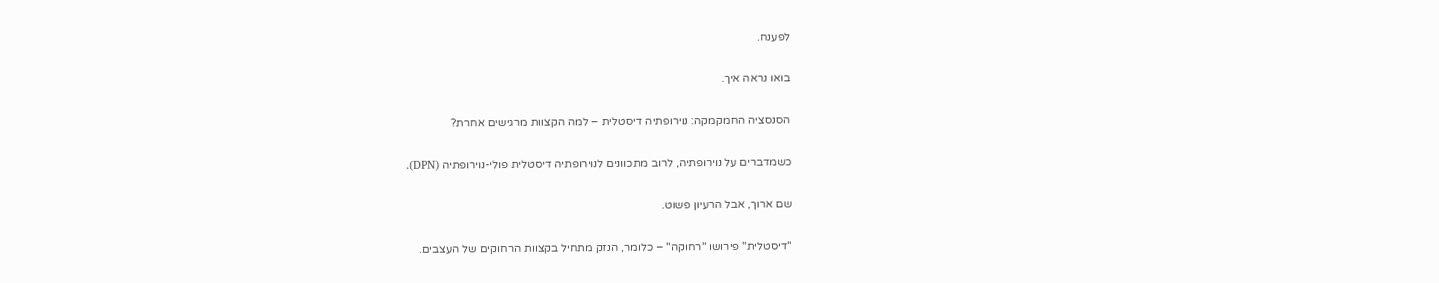לפענח.

בואו נראה איך.

הסנסציה החמקמקה: נוירופתיה דיסטלית – למה הקצוות מרגישים אחרת?

כשמדברים על נוירופתיה, לרוב מתכוונים לנוירופתיה דיסטלית פולי-נוירופתיה (DPN).

שם ארוך, אבל הרעיון פשוט.

"דיסטלית" פירושו "רחוקה" – כלומר, הנזק מתחיל בקצוות הרחוקים של העצבים.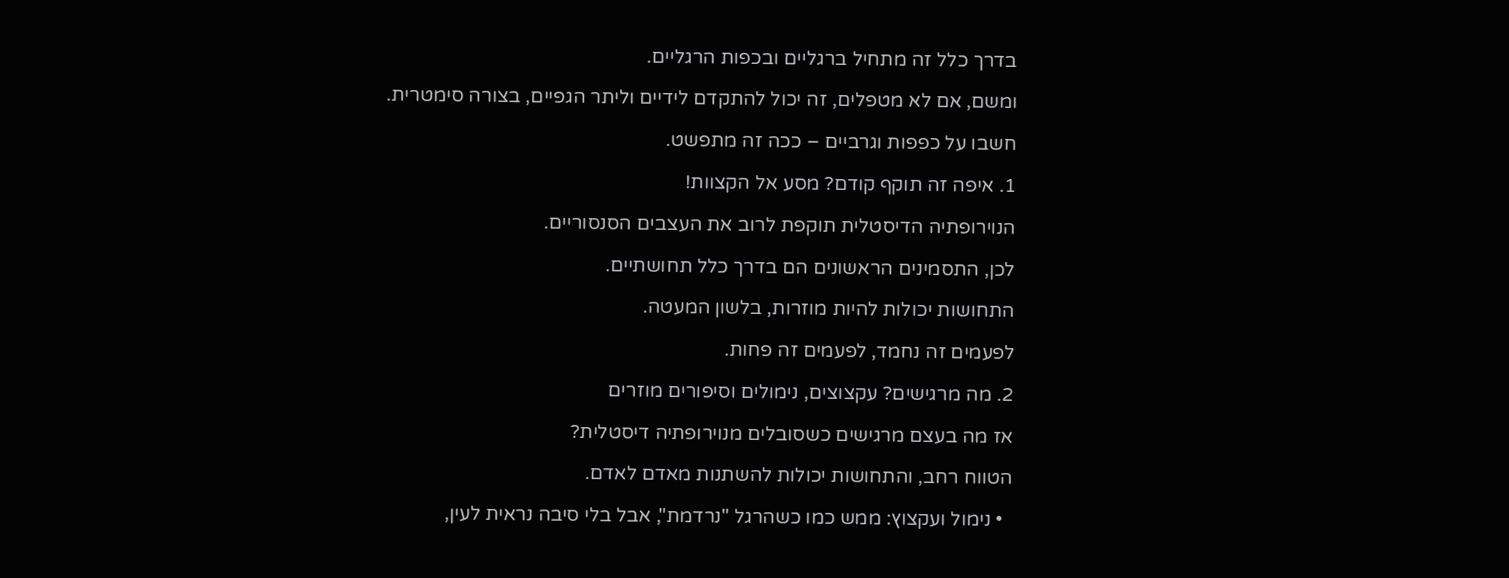בדרך כלל זה מתחיל ברגליים ובכפות הרגליים.

ומשם, אם לא מטפלים, זה יכול להתקדם לידיים וליתר הגפיים, בצורה סימטרית.

חשבו על כפפות וגרביים – ככה זה מתפשט.

1. איפה זה תוקף קודם? מסע אל הקצוות!

הנוירופתיה הדיסטלית תוקפת לרוב את העצבים הסנסוריים.

לכן, התסמינים הראשונים הם בדרך כלל תחושתיים.

התחושות יכולות להיות מוזרות, בלשון המעטה.

לפעמים זה נחמד, לפעמים זה פחות.

2. מה מרגישים? עקצוצים, נימולים וסיפורים מוזרים

אז מה בעצם מרגישים כשסובלים מנוירופתיה דיסטלית?

הטווח רחב, והתחושות יכולות להשתנות מאדם לאדם.

  • נימול ועקצוץ: ממש כמו כשהרגל "נרדמת", אבל בלי סיבה נראית לעין,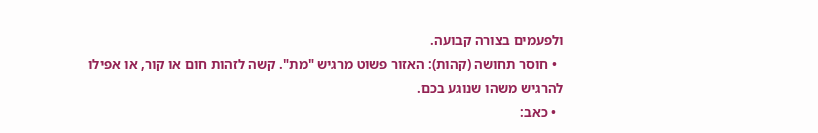ולפעמים בצורה קבועה.
  • חוסר תחושה (קהות): האזור פשוט מרגיש "מת". קשה לזהות חום או קור, או אפילו להרגיש משהו שנוגע בכם.
  • כאב: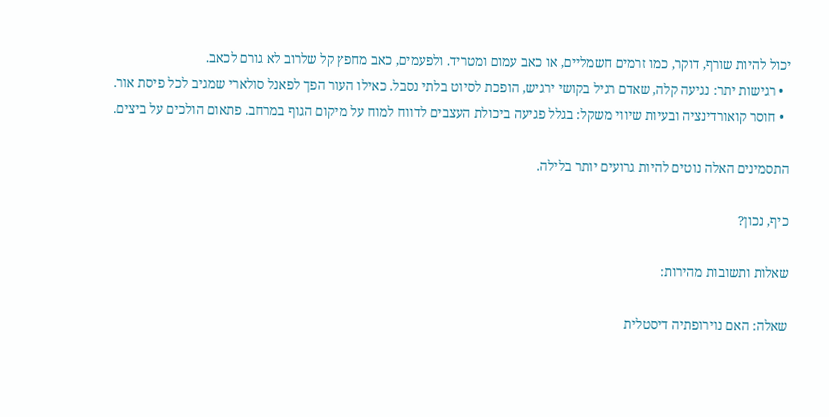יכול להיות שורף, דוקר, כמו זרמים חשמליים, או כאב עמום ומטריד. ולפעמים, כאב מחפץ קל שלרוב לא גורם לכאב.
  • רגישות יתר: נגיעה קלה, שאדם רגיל בקושי ירגיש, הופכת לסיוט בלתי נסבל. כאילו העור הפך לפאנל סולארי שמגיב לכל פיסת אור.
  • חוסר קואורדינציה ובעיות שיווי משקל: בגלל פגיעה ביכולת העצבים לדווח למוח על מיקום הגוף במרחב. פתאום הולכים על ביצים.

התסמינים האלה נוטים להיות גרועים יותר בלילה.

כיף, נכון?

שאלות ותשובות מהירות:

שאלה: האם נוירופתיה דיסטלית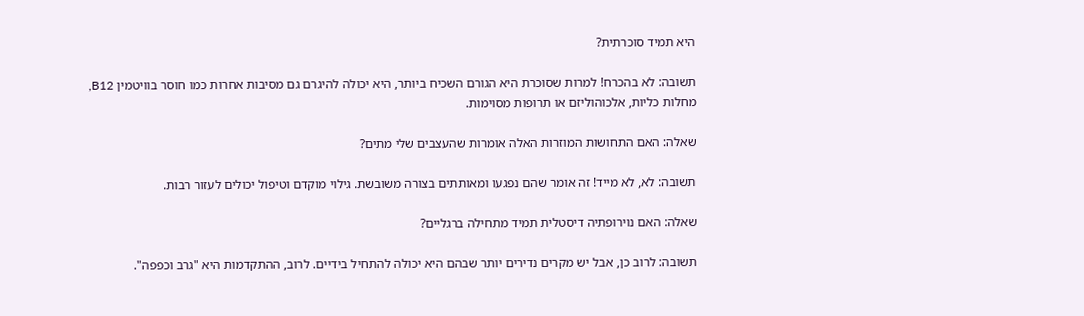היא תמיד סוכרתית?

תשובה: לא בהכרח! למרות שסוכרת היא הגורם השכיח ביותר, היא יכולה להיגרם גם מסיבות אחרות כמו חוסר בוויטמין B12, מחלות כליות, אלכוהוליזם או תרופות מסוימות.

שאלה: האם התחושות המוזרות האלה אומרות שהעצבים שלי מתים?

תשובה: לא, לא מייד! זה אומר שהם נפגעו ומאותתים בצורה משובשת. גילוי מוקדם וטיפול יכולים לעזור רבות.

שאלה: האם נוירופתיה דיסטלית תמיד מתחילה ברגליים?

תשובה: לרוב כן, אבל יש מקרים נדירים יותר שבהם היא יכולה להתחיל בידיים. לרוב, ההתקדמות היא "גרב וכפפה".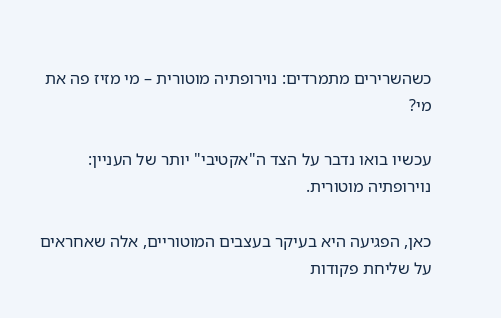כשהשרירים מתמרדים: נוירופתיה מוטורית – מי מזיז פה את מי?

עכשיו בואו נדבר על הצד ה"אקטיבי" יותר של העניין: נוירופתיה מוטורית.

כאן, הפגיעה היא בעיקר בעצבים המוטוריים, אלה שאחראים על שליחת פקודות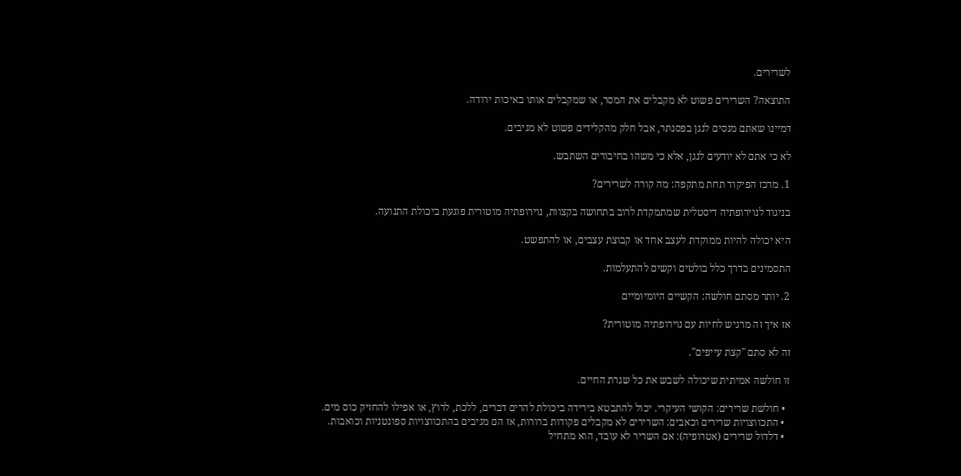לשרירים.

התוצאה? השרירים פשוט לא מקבלים את המסר, או שמקבלים אותו באיכות ירודה.

דמיינו שאתם מנסים לנגן בפסנתר, אבל חלק מהקלידים פשוט לא מגיבים.

לא כי אתם לא יודעים לנגן, אלא כי משהו בחיבורים השתבש.

1. מרכז הפיקוד תחת מתקפה: מה קורה לשרירים?

בניגוד לנוירופתיה דיסטלית שמתמקדת לרוב בתחושה בקצוות, נוירופתיה מוטורית פוגעת ביכולת התנועה.

היא יכולה להיות ממוקדת לעצב אחד או קבוצת עצבים, או להתפשט.

התסמינים בדרך כלל בולטים וקשים להתעלמות.

2. יותר מסתם חולשה: הקשיים היומיומיים

אז איך זה מרגיש לחיות עם נוירופתיה מוטורית?

זה לא סתם "קצת עייפים".

זו חולשה אמיתית שיכולה לשבש את כל שגרת החיים.

  • חולשת שרירים: הקושי העיקרי. יכול להתבטא בירידה ביכולת להרים דברים, ללכת, לרוץ, או אפילו להחזיק כוס מים.
  • התכווצויות שרירים וכאבים: השרירים לא מקבלים פקודות ברורות, אז הם מגיבים בהתכווצויות ספונטניות וכואבות.
  • דלדול שרירים (אטרופיה): אם השריר לא עובד, הוא מתחיל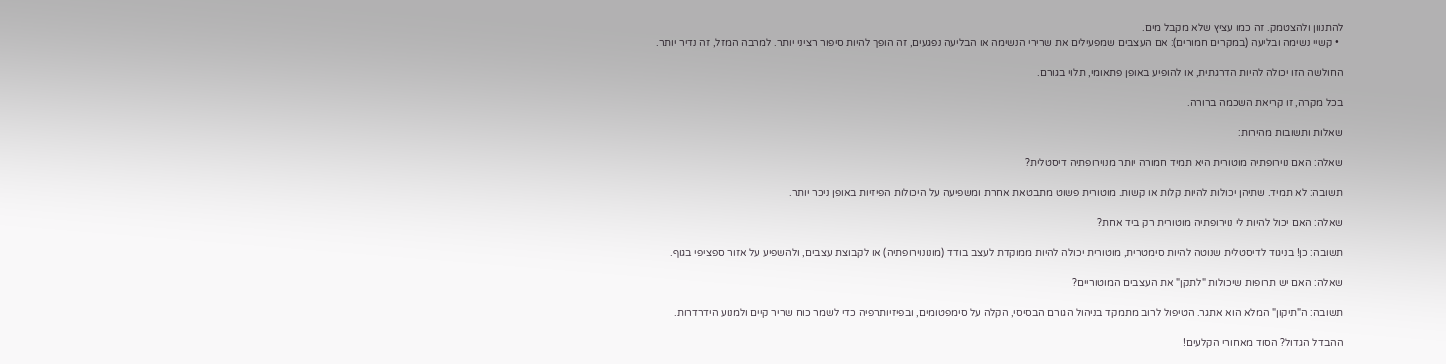להתנוון ולהצטמק. זה כמו עציץ שלא מקבל מים.
  • קשיי נשימה ובליעה (במקרים חמורים): אם העצבים שמפעילים את שרירי הנשימה או הבליעה נפגעים, זה הופך להיות סיפור רציני יותר. למרבה המזל, זה נדיר יותר.

החולשה הזו יכולה להיות הדרגתית, או להופיע באופן פתאומי, תלוי בגורם.

בכל מקרה, זו קריאת השכמה ברורה.

שאלות ותשובות מהירות:

שאלה: האם נוירופתיה מוטורית היא תמיד חמורה יותר מנוירופתיה דיסטלית?

תשובה: לא תמיד. שתיהן יכולות להיות קלות או קשות. מוטורית פשוט מתבטאת אחרת ומשפיעה על היכולות הפיזיות באופן ניכר יותר.

שאלה: האם יכול להיות לי נוירופתיה מוטורית רק ביד אחת?

תשובה: כן! בניגוד לדיסטלית שנוטה להיות סימטרית, מוטורית יכולה להיות ממוקדת לעצב בודד (מונונוירופתיה) או לקבוצת עצבים, ולהשפיע על אזור ספציפי בגוף.

שאלה: האם יש תרופות שיכולות "לתקן" את העצבים המוטוריים?

תשובה: ה"תיקון" המלא הוא אתגר. הטיפול לרוב מתמקד בניהול הגורם הבסיסי, הקלה על סימפטומים, ובפיזיותרפיה כדי לשמר כוח שריר קיים ולמנוע הידרדרות.

ההבדל הגדול? הסוד מאחורי הקלעים!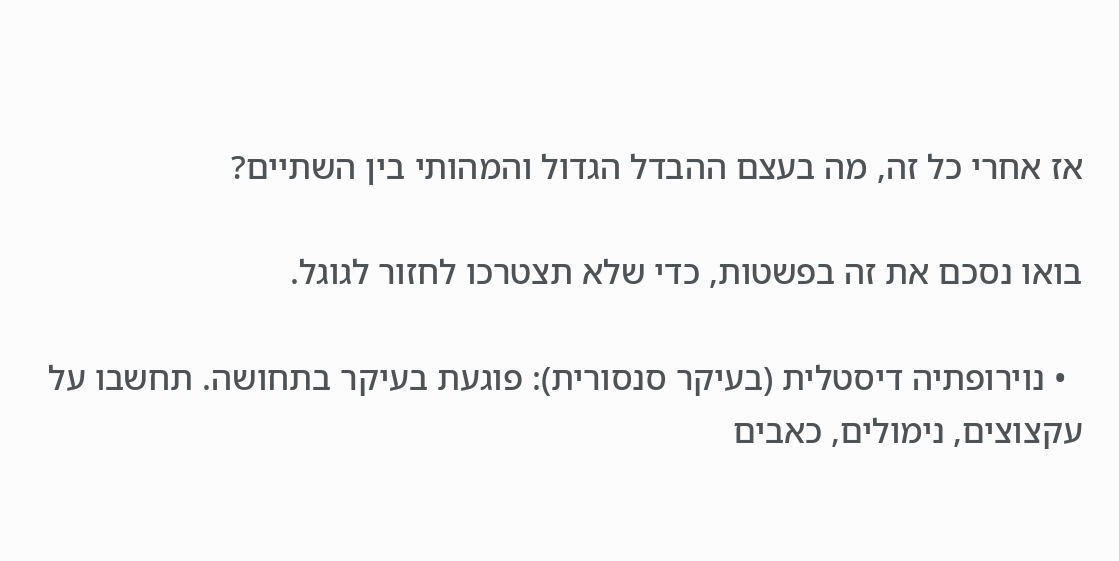אז אחרי כל זה, מה בעצם ההבדל הגדול והמהותי בין השתיים?

בואו נסכם את זה בפשטות, כדי שלא תצטרכו לחזור לגוגל.

  • נוירופתיה דיסטלית (בעיקר סנסורית): פוגעת בעיקר בתחושה. תחשבו על עקצוצים, נימולים, כאבים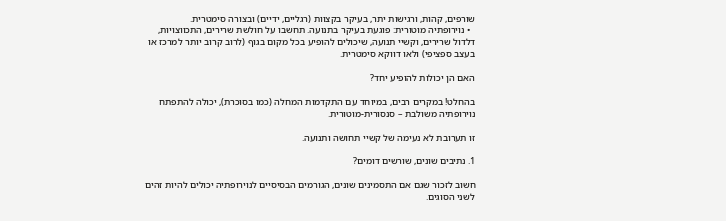שורפים, קהות, ורגישות יתר, בעיקר בקצוות (רגליים, ידיים) ובצורה סימטרית.
  • נוירופתיה מוטורית: פוגעת בעיקר בתנועה. תחשבו על חולשת שרירים, התכווצויות, דלדול שרירים, וקשיי תנועה, שיכולים להופיע בכל מקום בגוף (לרוב קרוב יותר למרכז או בעצב ספציפי) ולאו דווקא סימטרית.

האם הן יכולות להופיע יחד?

בהחלט! במקרים רבים, במיוחד עם התקדמות המחלה (כמו בסוכרת), יכולה להתפתח נוירופתיה משולבת – סנסורית-מוטורית.

זו תערובת לא נעימה של קשיי תחושה ותנועה.

1. נתיבים שונים, שורשים דומים?

חשוב לזכור שגם אם התסמינים שונים, הגורמים הבסיסיים לנוירופתיה יכולים להיות זהים לשני הסוגים.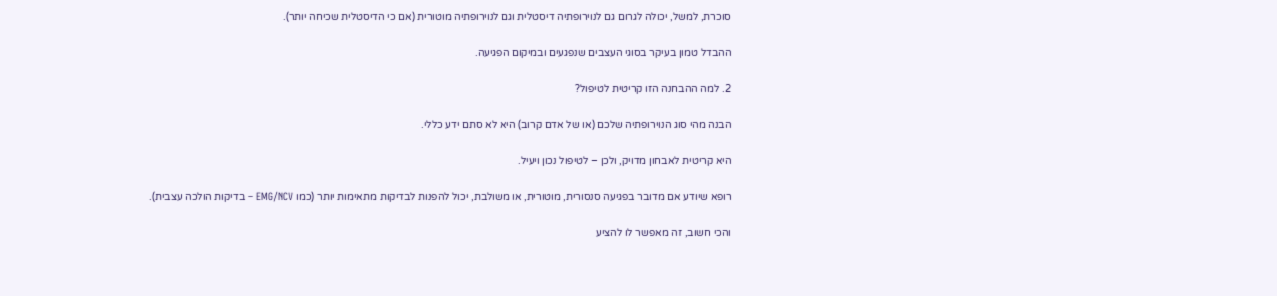סוכרת, למשל, יכולה לגרום גם לנוירופתיה דיסטלית וגם לנוירופתיה מוטורית (אם כי הדיסטלית שכיחה יותר).

ההבדל טמון בעיקר בסוגי העצבים שנפגעים ובמיקום הפגיעה.

2. למה ההבחנה הזו קריטית לטיפול?

הבנה מהי סוג הנוירופתיה שלכם (או של אדם קרוב) היא לא סתם ידע כללי.

היא קריטית לאבחון מדויק, ולכן – לטיפול נכון ויעיל.

רופא שיודע אם מדובר בפגיעה סנסורית, מוטורית, או משולבת, יכול להפנות לבדיקות מתאימות יותר (כמו EMG/NCV – בדיקות הולכה עצבית).

והכי חשוב, זה מאפשר לו להציע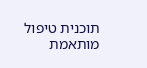תוכנית טיפול מותאמת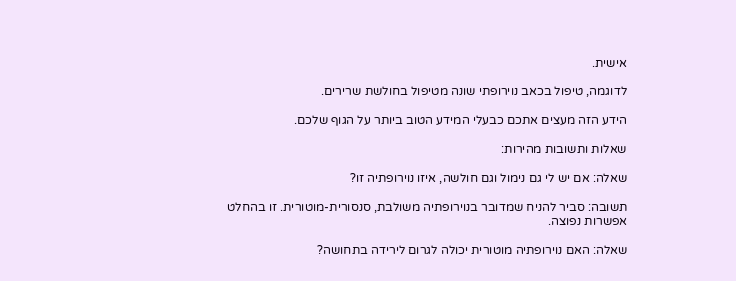אישית.

לדוגמה, טיפול בכאב נוירופתי שונה מטיפול בחולשת שרירים.

הידע הזה מעצים אתכם כבעלי המידע הטוב ביותר על הגוף שלכם.

שאלות ותשובות מהירות:

שאלה: אם יש לי גם נימול וגם חולשה, איזו נוירופתיה זו?

תשובה: סביר להניח שמדובר בנוירופתיה משולבת, סנסורית-מוטורית. זו בהחלט אפשרות נפוצה.

שאלה: האם נוירופתיה מוטורית יכולה לגרום לירידה בתחושה?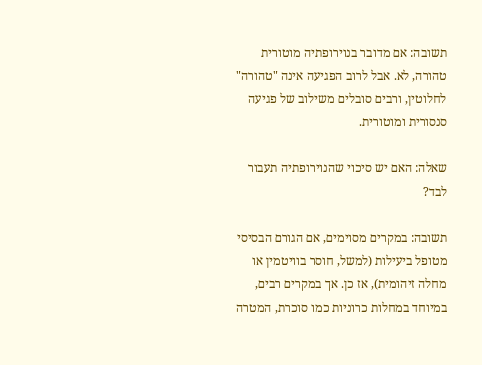תשובה: אם מדובר בנוירופתיה מוטורית טהורה, לא. אבל לרוב הפגיעה אינה "טהורה" לחלוטין, ורבים סובלים משילוב של פגיעה סנסורית ומוטורית.

שאלה: האם יש סיכוי שהנוירופתיה תעבור לבד?

תשובה: במקרים מסוימים, אם הגורם הבסיסי מטופל ביעילות (למשל, חוסר בוויטמין או מחלה זיהומית), אז כן. אך במקרים רבים, במיוחד במחלות כרוניות כמו סוכרת, המטרה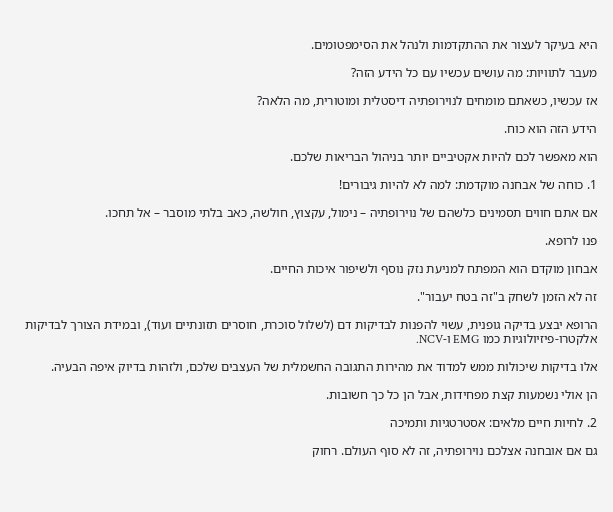היא בעיקר לעצור את ההתקדמות ולנהל את הסימפטומים.

מעבר לתוויות: מה עושים עכשיו עם כל הידע הזה?

אז עכשיו, כשאתם מומחים לנוירופתיה דיסטלית ומוטורית, מה הלאה?

הידע הזה הוא כוח.

הוא מאפשר לכם להיות אקטיביים יותר בניהול הבריאות שלכם.

1. כוחה של אבחנה מוקדמת: למה לא להיות גיבורים!

אם אתם חווים תסמינים כלשהם של נוירופתיה – נימול, עקצוץ, חולשה, כאב בלתי מוסבר – אל תחכו.

פנו לרופא.

אבחון מוקדם הוא המפתח למניעת נזק נוסף ולשיפור איכות החיים.

זה לא הזמן לשחק ב"זה בטח יעבור".

הרופא יבצע בדיקה גופנית, עשוי להפנות לבדיקות דם (לשלול סוכרת, חוסרים תזונתיים ועוד), ובמידת הצורך לבדיקות אלקטרו-פיזיולוגיות כמו EMG ו-NCV.

אלו בדיקות שיכולות ממש למדוד את מהירות התגובה החשמלית של העצבים שלכם, ולזהות בדיוק איפה הבעיה.

הן אולי נשמעות קצת מפחידות, אבל הן כל כך חשובות.

2. לחיות חיים מלאים: אסטרטגיות ותמיכה

גם אם אובחנה אצלכם נוירופתיה, זה לא סוף העולם. רחוק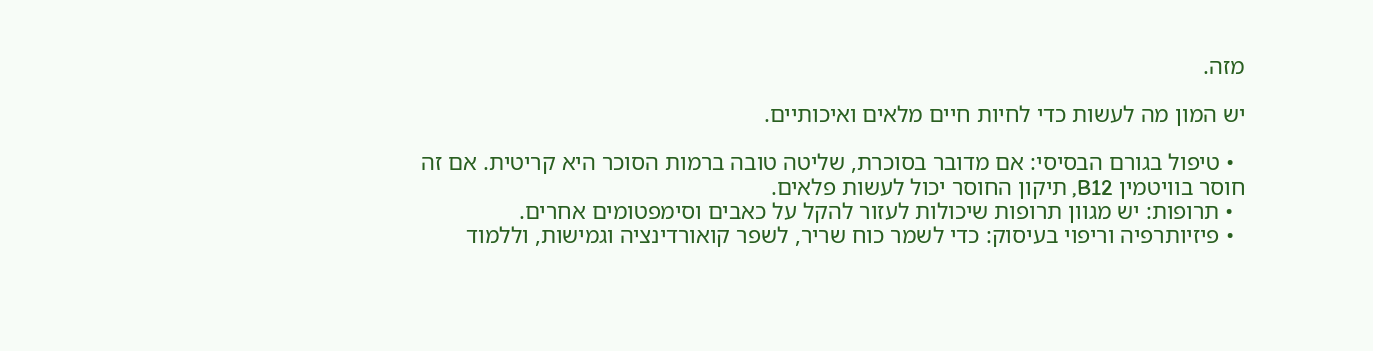מזה.

יש המון מה לעשות כדי לחיות חיים מלאים ואיכותיים.

  • טיפול בגורם הבסיסי: אם מדובר בסוכרת, שליטה טובה ברמות הסוכר היא קריטית. אם זה חוסר בוויטמין B12, תיקון החוסר יכול לעשות פלאים.
  • תרופות: יש מגוון תרופות שיכולות לעזור להקל על כאבים וסימפטומים אחרים.
  • פיזיותרפיה וריפוי בעיסוק: כדי לשמר כוח שריר, לשפר קואורדינציה וגמישות, וללמוד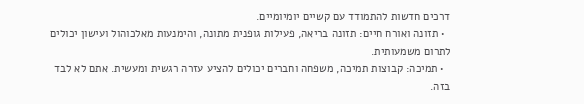דרכים חדשות להתמודד עם קשיים יומיומיים.
  • תזונה ואורח חיים: תזונה בריאה, פעילות גופנית מתונה, והימנעות מאלכוהול ועישון יכולים לתרום משמעותית.
  • תמיכה: קבוצות תמיכה, משפחה וחברים יכולים להציע עזרה רגשית ומעשית. אתם לא לבד בזה.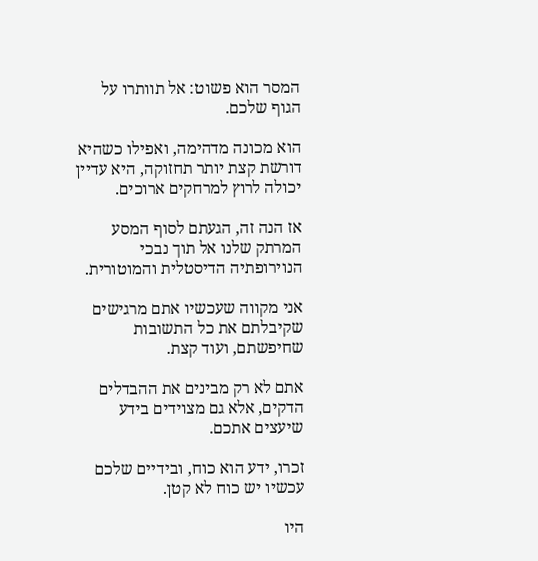המסר הוא פשוט: אל תוותרו על הגוף שלכם.

הוא מכונה מדהימה, ואפילו כשהיא דורשת קצת יותר תחזוקה, היא עדיין יכולה לרוץ למרחקים ארוכים.

אז הנה זה, הגעתם לסוף המסע המרתק שלנו אל תוך נבכי הנוירופתיה הדיסטלית והמוטורית.

אני מקווה שעכשיו אתם מרגישים שקיבלתם את כל התשובות שחיפשתם, ועוד קצת.

אתם לא רק מבינים את ההבדלים הדקים, אלא גם מצוידים בידע שיעצים אתכם.

זכרו, ידע הוא כוח, ובידיים שלכם עכשיו יש כוח לא קטן.

היו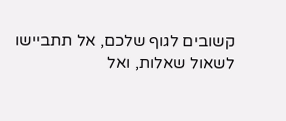קשובים לגוף שלכם, אל תתביישו לשאול שאלות, ואל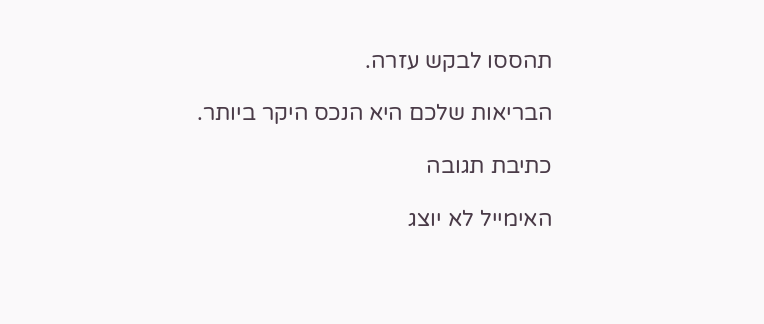תהססו לבקש עזרה.

הבריאות שלכם היא הנכס היקר ביותר.

כתיבת תגובה

האימייל לא יוצג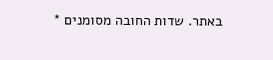באתר. שדות החובה מסומנים *